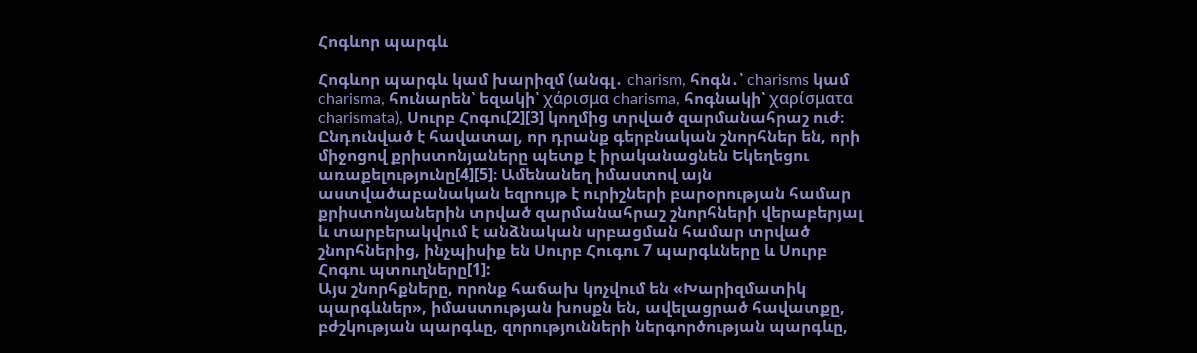Հոգևոր պարգև

Հոգևոր պարգև կամ խարիզմ (անգլ․ charism, հոգն․՝ charisms կամ charisma, հունարեն՝ եզակի՝ χάρισμα charisma, հոգնակի՝ χαρίσματα charismata), Սուրբ Հոգու[2][3] կողմից տրված զարմանահրաշ ուժ։ Ընդունված է հավատալ, որ դրանք գերբնական շնորհներ են, որի միջոցով քրիստոնյաները պետք է իրականացնեն Եկեղեցու առաքելությունը[4][5]։ Ամենանեղ իմաստով այն աստվածաբանական եզրույթ է ուրիշների բարօրության համար քրիստոնյաներին տրված զարմանահրաշ շնորհների վերաբերյալ և տարբերակվում է անձնական սրբացման համար տրված շնորհներից, ինչպիսիք են Սուրբ Հուգու 7 պարգևները և Սուրբ Հոգու պտուղները[1]:
Այս շնորհքները, որոնք հաճախ կոչվում են «Խարիզմատիկ պարգևներ», իմաստության խոսքն են, ավելացրած հավատքը, բժշկության պարգևը, զորությունների ներգործության պարգևը,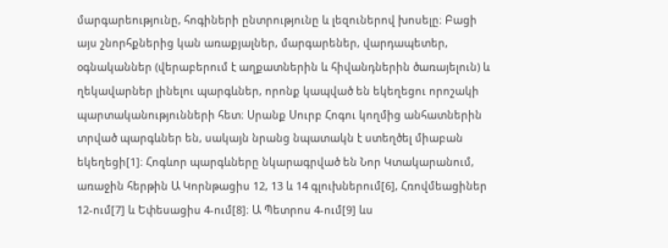մարգարեությունը, հոգիների ընտրությունը և լեզուներով խոսելը։ Բացի այս շնորհքներից կան առաքյալներ, մարգարեներ, վարդապետեր, օգնականներ (վերաբերում է աղքատներին և հիվանդներին ծառայելուն) և ղեկավարներ լինելու պարգևներ, որոնք կապված են եկեղեցու որոշակի պարտականությունների հետ։ Սրանք Սուրբ Հոգու կողմից անհատներին տրված պարգևներ են, սակայն նրանց նպատակն է ստեղծել միաբան եկեղեցի[1]։ Հոգևոր պարգևները նկարագրված են Նոր Կտակարանում, առաջին հերթին Ա Կորնթացիս 12, 13 և 14 գլուխներում[6], Հռովմեացիներ 12-ում[7] և Եփեսացիս 4-ում[8]։ Ա Պետրոս 4-ում[9] ևս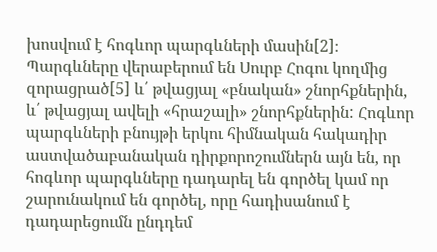խոսվում է հոգևոր պարգևների մասին[2]։
Պարգևները վերաբերում են Սուրբ Հոգու կողմից զորացրած[5] և՛ թվացյալ «բնական» շնորհքներին, և՛ թվացյալ ավելի «հրաշալի» շնորհքներին: Հոգևոր պարգևների բնույթի երկու հիմնական հակադիր աստվածաբանական դիրքորոշումներն այն են, որ հոգևոր պարգևները դադարել են գործել կամ որ շարունակում են գործել, որը հադիսանում է դադարեցումն ընդդեմ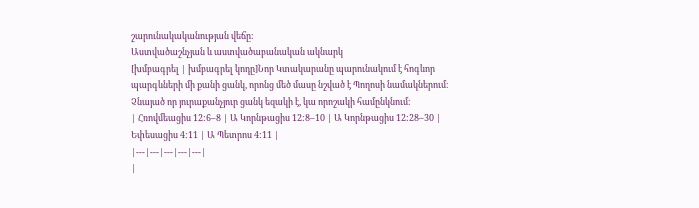շարունակականության վեճը։
Աստվածաշնչյան և աստվածաբանական ակնարկ
[խմբագրել | խմբագրել կոդը]Նոր Կտակարանը պարունակում է հոգևոր պարգևների մի քանի ցանկ, որոնց մեծ մասը նշված է Պողոսի նամակներում։ Չնայած որ յուրաքանչյուր ցանկ եզակի է, կա որոշակի համընկնում։
| Հռովմեացիս 12:6–8 | Ա Կորնթացիս 12:8–10 | Ա Կորնթացիս 12:28–30 | Եփեսացիս 4:11 | Ա Պետրոս 4:11 |
|---|---|---|---|---|
|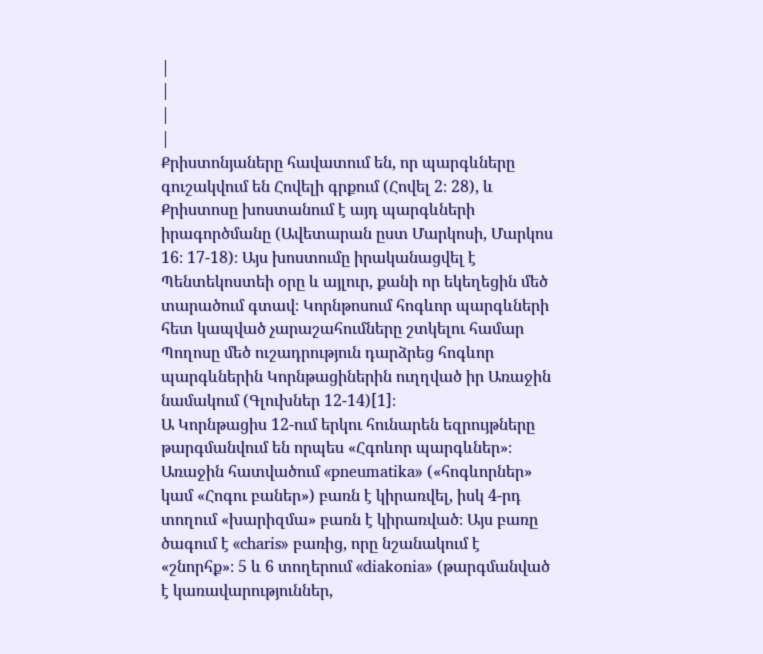|
|
|
|
Քրիստոնյաները հավատում են, որ պարգևները գուշակվում են Հովելի գրքում (Հովել 2։ 28), և Քրիստոսը խոստանում է այդ պարգևների իրագործմանը (Ավետարան ըստ Մարկոսի, Մարկոս 16։ 17-18)։ Այս խոստումը իրականացվել է Պենտեկոստեի օրը և այլուր, քանի որ եկեղեցին մեծ տարածում գտավ։ Կորնթոսում հոգևոր պարգևների հետ կապված չարաշահումները շտկելու համար Պողոսը մեծ ուշադրություն դարձրեց հոգևոր պարգևներին Կորնթացիներին ուղղված իր Առաջին նամակում (Գլուխներ 12-14)[1]։
Ա Կորնթացիս 12-ում երկու հունարեն եզրույթները թարգմանվում են որպես «Հգոևոր պարգևներ»։ Առաջին հատվածում «pneumatika» («հոգևորներ» կամ «Հոգու բաներ») բառն է կիրառվել, իսկ 4-րդ տողում «խարիզմա» բառն է կիրառված։ Այս բառը ծագում է «charis» բառից, որը նշանակում է «շնորհք»։ 5 և 6 տողերում «diakonia» (թարգմանված է կառավարություններ,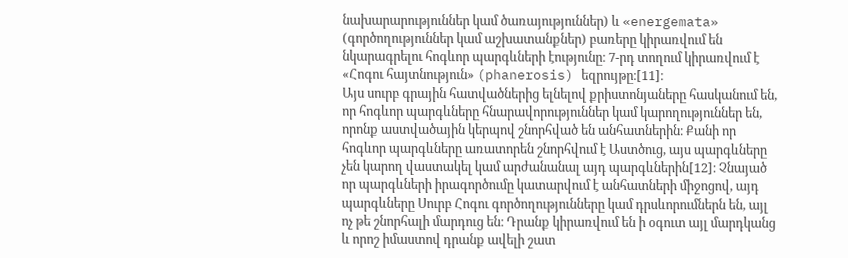նախարարություններ կամ ծառայություններ) և «energemata» (գործողություններ կամ աշխատանքներ) բառերը կիրառվում են նկարագրելու հոգևոր պարգևների էությունը։ 7-րդ տողում կիրառվում է «Հոգու հայտնություն» (phanerosis) եզրույթը։[11]։
Այս սուրբ գրային հատվածներից ելնելով քրիստոնյաները հասկանում են, որ հոգևոր պարգևները հնարավորություններ կամ կարողություններ են, որոնք աստվածային կերպով շնորհված են անհատներին։ Քանի որ հոգևոր պարգևները առատորեն շնորհվում է Աստծուց, այս պարգևները չեն կարող վաստակել կամ արժանանալ այդ պարգևներին[12]։ Չնայած որ պարգևների իրագործումը կատարվում է անհատների միջոցով, այդ պարգևները Սուրբ Հոգու գործողությունները կամ դրսևորումներն են, այլ ոչ թե շնորհալի մարդուց են։ Դրանք կիրառվում են ի օգուտ այլ մարդկանց և որոշ իմաստով դրանք ավելի շատ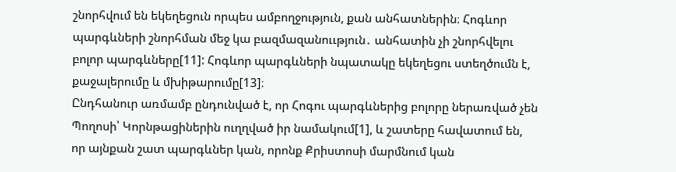շնորհվում են եկեղեցուն որպես ամբողջություն, քան անհատներին։ Հոգևոր պարգևների շնորհման մեջ կա բազմազանոււթյուն․ անհատին չի շնորհվելու բոլոր պարգևները[11]: Հոգևոր պարգևների նպատակը եկեղեցու ստեղծումն է, քաջալերումը և մխիթարումը[13]։
Ընդհանուր առմամբ ընդունված է, որ Հոգու պարգևներից բոլորը ներառված չեն Պողոսի՝ Կորնթացիներին ուղղված իր նամակում[1], և շատերը հավատում են, որ այնքան շատ պարգևներ կան, որոնք Քրիստոսի մարմնում կան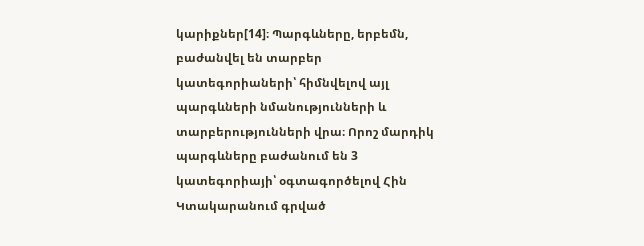կարիքներ[14]։ Պարգևները, երբեմն, բաժանվել են տարբեր կատեգորիաների՝ հիմնվելով այլ պարգևների նմանությունների և տարբերությունների վրա։ Որոշ մարդիկ պարգևները բաժանում են 3 կատեգորիայի՝ օգտագործելով Հին Կտակարանում գրված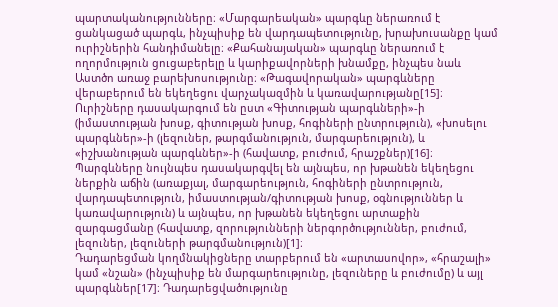պարտականությունները։ «Մարգարեական» պարգևը ներառում է ցանկացած պարգև, ինչպիսիք են վարդապետությունը, խրախուսանքը կամ ուրիշներին հանդիմանելը։ «Քահանայական» պարգևը ներառում է ողորմություն ցուցաբերելը և կարիքավորների խնամքը, ինչպես նաև Աստծո առաջ բարեխոսությունը։ «Թագավորական» պարգևները վերաբերում են եկեղեցու վարչակազմին և կառավարությանը[15]։ Ուրիշները դասակարգում են ըստ «Գիտության պարգևների»-ի (իմաստության խոսք, գիտության խոսք, հոգիների ընտրություն), «խոսելու պարգևներ»-ի (լեզուներ, թարգմանություն, մարգարեություն), և «իշխանության պարգևներ»-ի (հավատք, բուժում, հրաշքներ)[16]։ Պարգևները նույնպես դասակարգվել են այնպես, որ խթանեն եկեղեցու ներքին աճին (առաքյալ, մարգարեություն, հոգիների ընտրություն, վարդապետություն, իմաստության/գիտության խոսք, օգնություններ և կառավարություն) և այնպես, որ խթանեն եկեղեցու արտաքին զարգացմանը (հավատք, զորությունների ներգործություններ, բուժում, լեզուներ, լեզուների թարգմանություն)[1]։
Դադարեցման կողմնակիցները տարբերում են «արտասովոր», «հրաշալի» կամ «նշան» (ինչպիսիք են մարգարեությունը, լեզուները և բուժումը) և այլ պարգևներ[17]։ Դադարեցվածությունը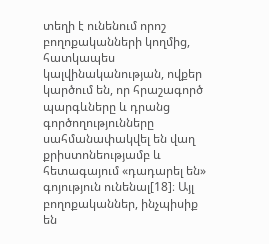տեղի է ունենում որոշ բողոքականների կողմից, հատկապես կալվինականության, ովքեր կարծում են, որ հրաշագործ պարգևները և դրանց գործողությունները սահմանափակվել են վաղ քրիստոնեությամբ և հետագայում «դադարել են» գոյություն ունենալ[18]։ Այլ բողոքականներ, ինչպիսիք են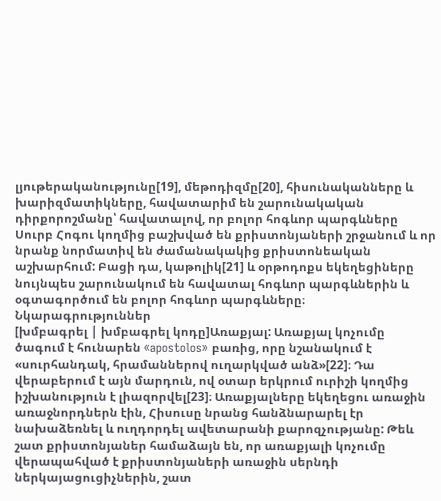լյութերականությունը[19], մեթոդիզմը[20], հիսունականները և խարիզմատիկները, հավատարիմ են շարունակական դիրքորոշմանը՝ հավատալով, որ բոլոր հոգևոր պարգևները Սուրբ Հոգու կողմից բաշխված են քրիստոնյաների շրջանում և որ նրանք նորմատիվ են ժամանակակից քրիստոնեական աշխարհում: Բացի դա, կաթոլիկ[21] և օրթոդոքս եկեղեցիները նույնպես շարունակում են հավատալ հոգևոր պարգևներին և օգտագործում են բոլոր հոգևոր պարգևները։
Նկարագրություններ
[խմբագրել | խմբագրել կոդը]Առաքյալ: Առաքյալ կոչումը ծագում է հունարեն «apostolos» բառից, որը նշանակում է «սուրհանդակ, հրամաններով ուղարկված անձ»[22]։ Դա վերաբերում է այն մարդուն, ով օտար երկրում ուրիշի կողմից իշխանություն է լիազորվել[23]։ Առաքյալները եկեղեցու առաջին առաջնորդներն էին, Հիսուսը նրանց հանձնարարել էր նախաձեռնել և ուղդորդել ավետարանի քարոզչությանը: Թեև շատ քրիստոնյաներ համաձայն են, որ առաքյալի կոչումը վերապահված է քրիստոնյաների առաջին սերնդի ներկայացուցիչներին, շատ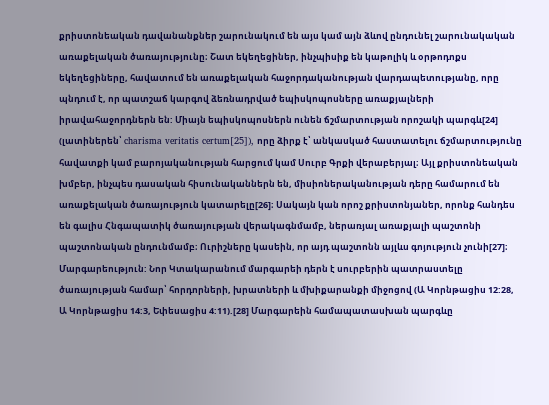քրիստոնեական դավանանքներ շարունակում են այս կամ այն ձևով ընդունել շարունակական առաքելական ծառայությունը։ Շատ եկեղեցիներ, ինչպիսիք են կաթոլիկ և օրթոդոքս եկեղեցիները, հավատում են առաքելական հաջորդականության վարդապետությանը, որը պնդում է, որ պատշաճ կարգով ձեռնադրված եպիսկոպոսները առաքյալների իրավահաջորդներն են: Միայն եպիսկոպոսներն ունեն ճշմարտության որոշակի պարգև[24] (լատիներեն՝ charisma veritatis certum[25]), որը ձիրք է՝ անկասկած հաստատելու ճշմարտությունը հավատքի կամ բարոյականության հարցում կամ Սուրբ Գրքի վերաբերյալ։ Այլ քրիստոնեական խմբեր, ինչպես դասական հիսունականներն են, միսիոներականության դերը համարում են առաքելական ծառայություն կատարելը[26]։ Սակայն կան որոշ քրիստոնյաներ, որոնք հանդես են գալիս Հնգապատիկ ծառայության վերակագնմամբ, ներառյալ առաքյալի պաշտոնի պաշտոնական ընդունմամբ։ Ուրիշները կասեին, որ այդ պաշտոնն այլևս գոյություն չունի[27]։
Մարգարեություն: Նոր Կտակարանում մարգարեի դերն է սուրբերին պատրաստելը ծառայության համար՝ հորդորների, խրատների և մխիքարանքի միջոցով (Ա Կորնթացիս 12:28, Ա Կորնթացիս 14:3, Եփեսացիս 4:11).[28] Մարգարեին համապատասխան պարգևը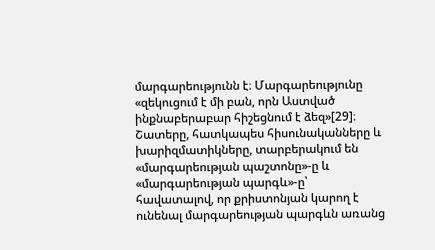մարգարեությունն է։ Մարգարեությունը «զեկուցում է մի բան, որն Աստված ինքնաբերաբար հիշեցնում է ձեզ»[29]։ Շատերը, հատկապես հիսունականները և խարիզմատիկները, տարբերակում են «մարգարեության պաշտոնը»-ը և «մարգարեության պարգև»-ը՝ հավատալով, որ քրիստոնյան կարող է ունենալ մարգարեության պարգևն առանց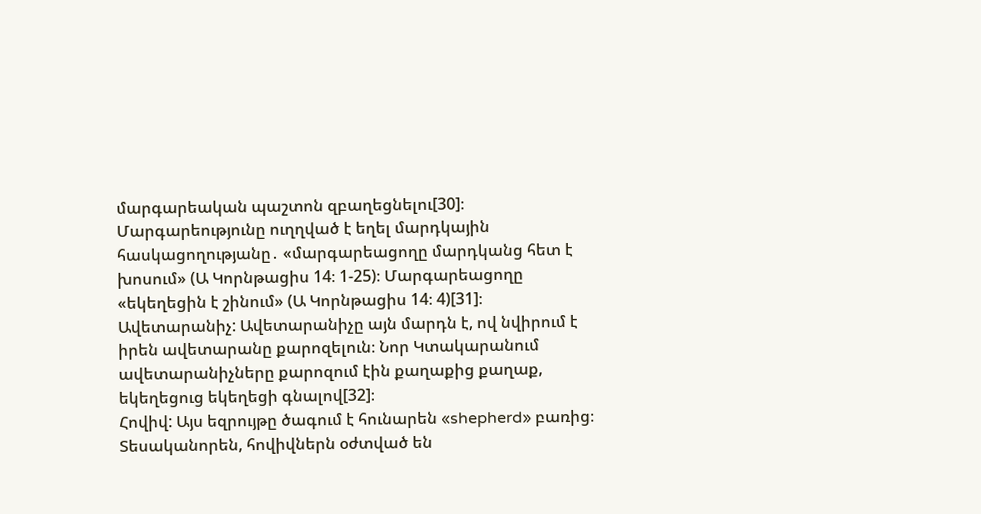մարգարեական պաշտոն զբաղեցնելու[30]։
Մարգարեությունը ուղղված է եղել մարդկային հասկացողությանը․ «մարգարեացողը մարդկանց հետ է խոսում» (Ա Կորնթացիս 14։ 1-25)։ Մարգարեացողը «եկեղեցին է շինում» (Ա Կորնթացիս 14։ 4)[31]։
Ավետարանիչ: Ավետարանիչը այն մարդն է, ով նվիրում է իրեն ավետարանը քարոզելուն։ Նոր Կտակարանում ավետարանիչները քարոզում էին քաղաքից քաղաք, եկեղեցուց եկեղեցի գնալով[32]։
Հովիվ: Այս եզրույթը ծագում է հունարեն «shepherd» բառից։ Տեսականորեն, հովիվներն օժտված են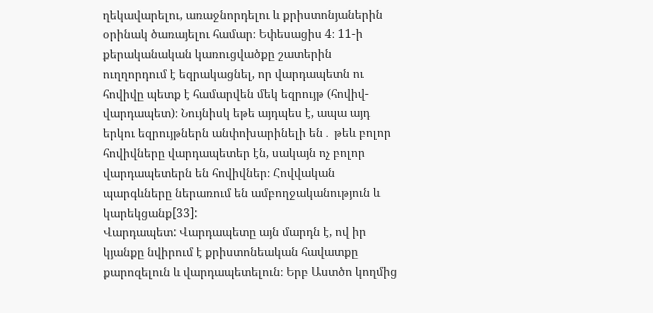ղեկավարելու, առաջնորդելու և քրիստոնյաներին օրինակ ծառայելու համար։ Եփեսացիս 4։ 11-ի քերականական կառուցվածքը շատերին ուղղորդում է եզրակացնել, որ վարդապետն ու հովիվը պետք է համարվեն մեկ եզրույթ (հովիվ-վարդապետ)։ Նույնիսկ եթե այդպես է, ապա այդ երկու եզրույթներն անփոխարինելի են․ թեև բոլոր հովիվները վարդապետեր էն, սակայն ոչ բոլոր վարդապետերն են հովիվներ։ Հովվական պարգևները ներառում են ամբողջականություն և կարեկցանք[33]:
Վարդապետ: Վարդապետը այն մարդն է, ով իր կյանքը նվիրում է քրիստոնեական հավատքը քարոզելուն և վարդապետելուն։ Երբ Աստծո կողմից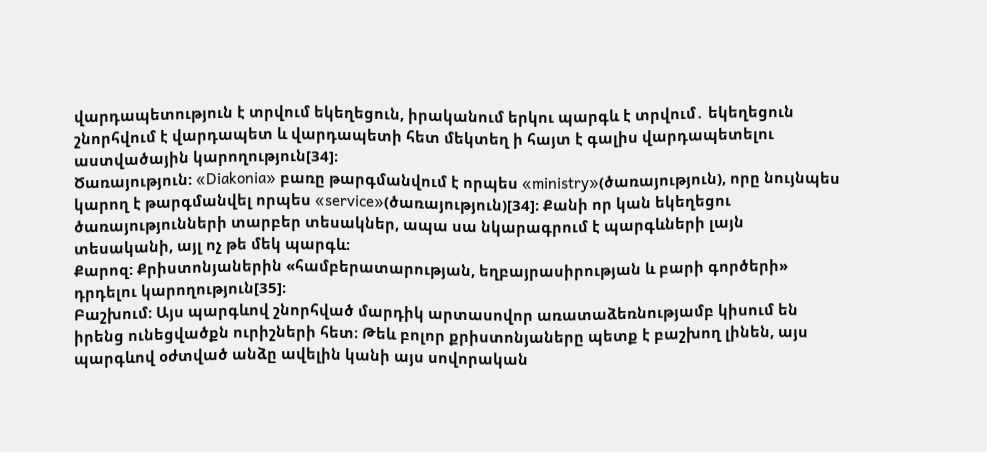վարդապետություն է տրվում եկեղեցուն, իրականում երկու պարգև է տրվում․ եկեղեցուն շնորհվում է վարդապետ և վարդապետի հետ մեկտեղ ի հայտ է գալիս վարդապետելու աստվածային կարողություն[34]։
Ծառայություն: «Diakonia» բառը թարգմանվում է որպես «ministry»(ծառայություն), որը նույնպես կարող է թարգմանվել որպես «service»(ծառայություն)[34]։ Քանի որ կան եկեղեցու ծառայությունների տարբեր տեսակներ, ապա սա նկարագրում է պարգևների լայն տեսականի, այլ ոչ թե մեկ պարգև։
Քարոզ: Քրիստոնյաներին «համբերատարության, եղբայրասիրության և բարի գործերի» դրդելու կարողություն[35]։
Բաշխում: Այս պարգևով շնորհված մարդիկ արտասովոր առատաձեռնությամբ կիսում են իրենց ունեցվածքն ուրիշների հետ։ Թեև բոլոր քրիստոնյաները պետք է բաշխող լինեն, այս պարգևով օժտված անձը ավելին կանի այս սովորական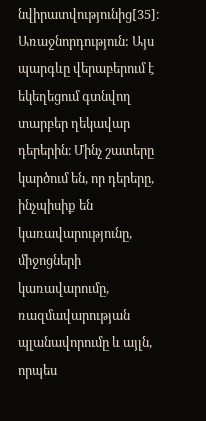նվիրատվությունից[35]։
Առաջնորդություն: Այս պարգևը վերաբերում է եկեղեցում գտնվող տարբեր ղեկավար դերերին։ Մինչ շատերը կարծում են, որ դերերը, ինչպիսիք են կառավարությունը, միջոցների կառավարումը, ռազմավարության պլանավորումը և այլն, որպես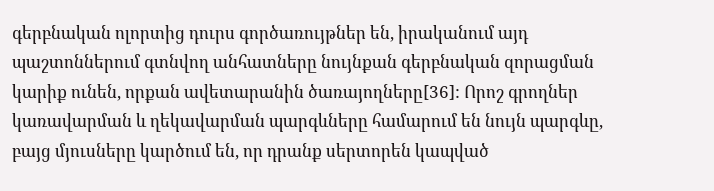գերբնական ոլորտից դուրս գործառույթներ են, իրականում այդ պաշտոններում գտնվող անհատները նույնքան գերբնական զորացման կարիք ունեն, որքան ավետարանին ծառայողները[36]: Որոշ գրողներ կառավարման և ղեկավարման պարգևները համարում են նույն պարգևը, բայց մյուսները կարծում են, որ դրանք սերտորեն կապված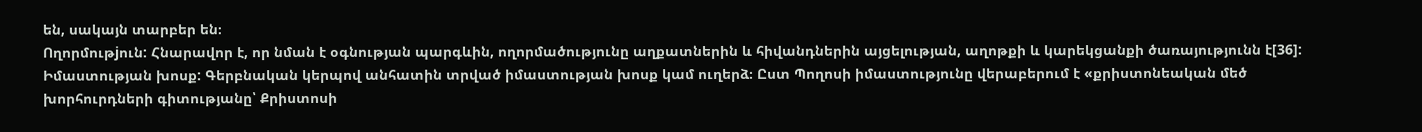են, սակայն տարբեր են։
Ողորմութjուն: Հնարավոր է, որ նման է օգնության պարգևին, ողորմածությունը աղքատներին և հիվանդներին այցելության, աղոթքի և կարեկցանքի ծառայությունն է[36]:
Իմաստության խոսք: Գերբնական կերպով անհատին տրված իմաստության խոսք կամ ուղերձ։ Ըստ Պողոսի իմաստությունը վերաբերում է «քրիստոնեական մեծ խորհուրդների գիտությանը՝ Քրիստոսի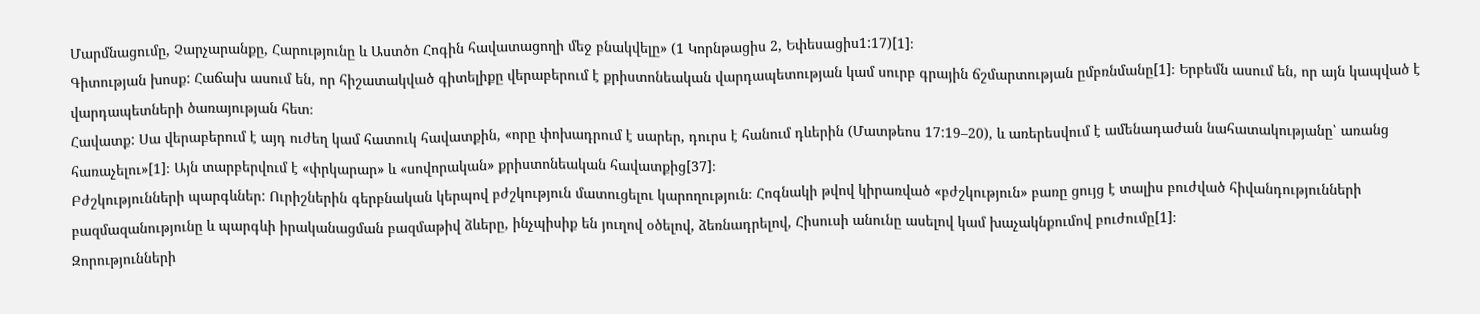Մարմնացումը, Չարչարանքը, Հարությունը և Աստծո Հոգին հավատացողի մեջ բնակվելը» (1 Կորնթացիս 2, Եփեսացիս1:17)[1]։
Գիտության խոսք: Հաճախ ասում են, որ հիշատակված գիտելիքը վերաբերում է քրիստոնեական վարդապետության կամ սուրբ գրային ճշմարտության ըմբռնմանը[1]։ Երբեմն ասում են, որ այն կապված է վարդապետների ծառայության հետ։
Հավատք: Սա վերաբերում է այդ ուժեղ կամ հատուկ հավատքին, «որը փոխադրում է սարեր, դուրս է հանում դևերին (Մատթեոս 17:19–20), և առերեսվում է ամենադաժան նահատակությանը՝ առանց հառաչելու»[1]։ Այն տարբերվում է «փրկարար» և «սովորական» քրիստոնեական հավատքից[37]։
Բժշկությունների պարգևներ: Ուրիշներին գերբնական կերպով բժշկություն մատուցելու կարողություն։ Հոգնակի թվով կիրառված «բժշկություն» բառը ցույց է տալիս բուժված հիվանդությունների բազմազանությունը և պարգևի իրականացման բազմաթիվ ձևերը, ինչպիսիք են յուղով օծելով, ձեռնադրելով, Հիսուսի անունը ասելով կամ խաչակնքումով բուժումը[1]։
Զորությունների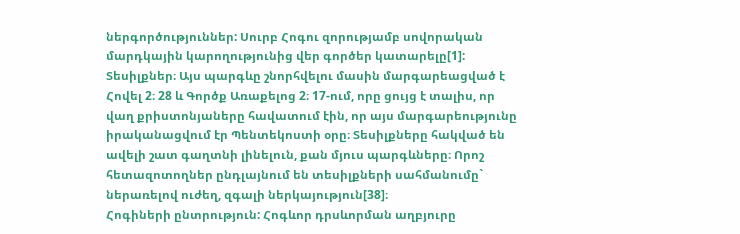ներգործություններ: Սուրբ Հոգու զորությամբ սովորական մարդկային կարողությունից վեր գործեր կատարելը[1]:
Տեսիլքներ։ Այս պարգևը շնորհվելու մասին մարգարեացված է Հովել 2։ 28 և Գործք Առաքելոց 2։ 17-ում, որը ցույց է տալիս, որ վաղ քրիստոնյաները հավատում էին, որ այս մարգարեությունը իրականացվում էր Պենտեկոստի օրը։ Տեսիլքները հակված են ավելի շատ գաղտնի լինելուն, քան մյուս պարգևները։ Որոշ հետազոտողներ ընդլայնում են տեսիլքների սահմանումը` ներառելով ուժեղ, զգալի ներկայություն[38]։
Հոգիների ընտրություն: Հոգևոր դրսևորման աղբյուրը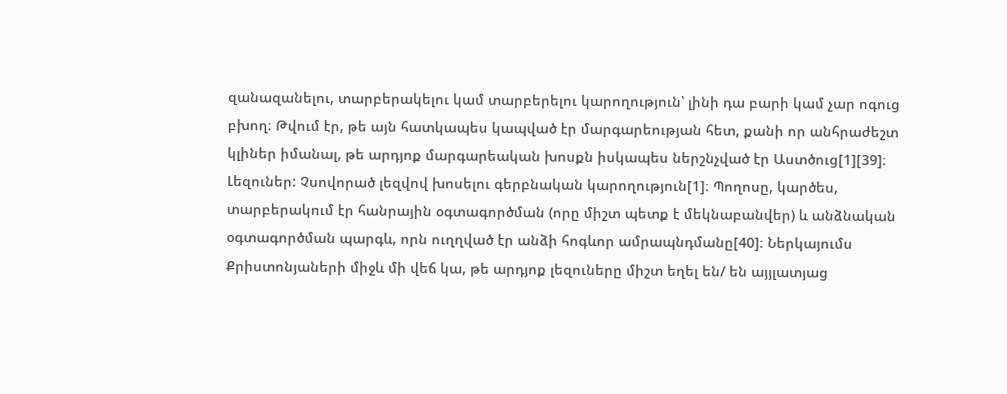զանազանելու, տարբերակելու կամ տարբերելու կարողություն՝ լինի դա բարի կամ չար ոգուց բխող։ Թվում էր, թե այն հատկապես կապված էր մարգարեության հետ, քանի որ անհրաժեշտ կլիներ իմանալ, թե արդյոք մարգարեական խոսքն իսկապես ներշնչված էր Աստծուց[1][39]։
Լեզուներ: Չսովորած լեզվով խոսելու գերբնական կարողություն[1]։ Պողոսը, կարծես, տարբերակում էր հանրային օգտագործման (որը միշտ պետք է մեկնաբանվեր) և անձնական օգտագործման պարգև, որն ուղղված էր անձի հոգևոր ամրապնդմանը[40]։ Ներկայումս Քրիստոնյաների միջև մի վեճ կա, թե արդյոք լեզուները միշտ եղել են/ են այյլատյաց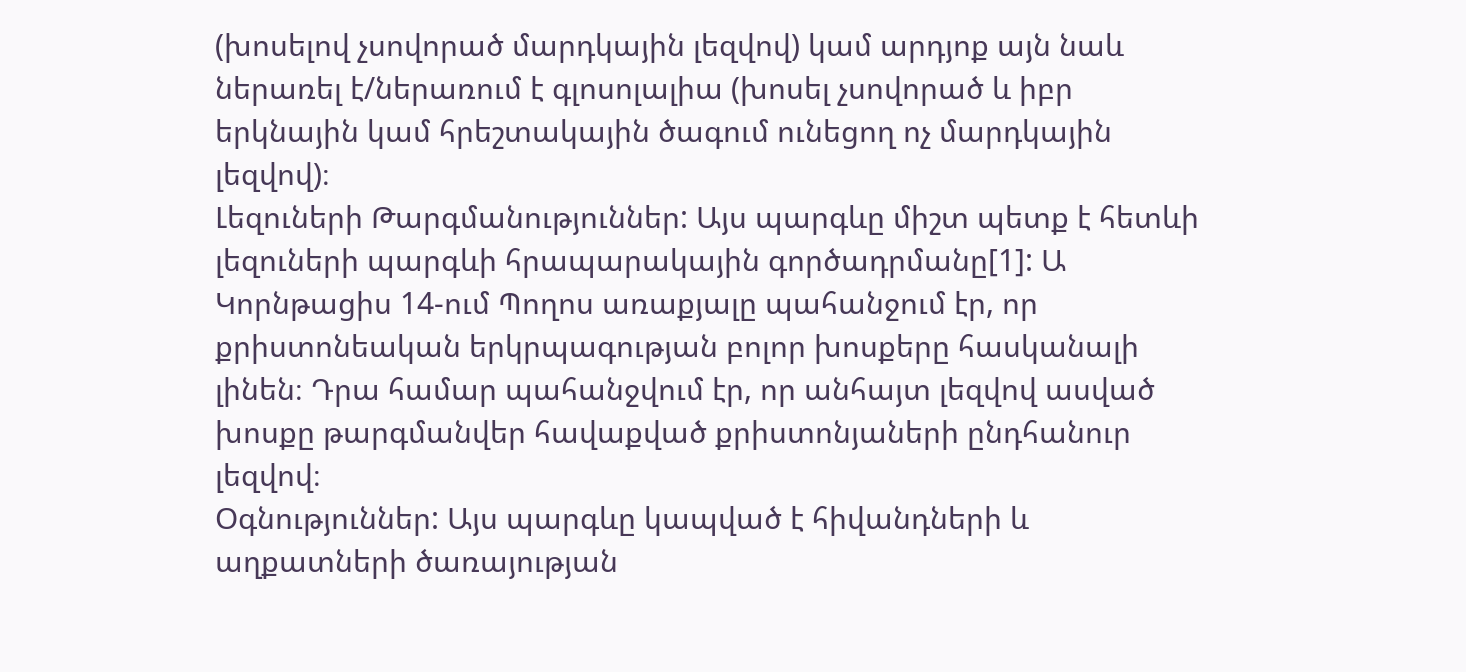(խոսելով չսովորած մարդկային լեզվով) կամ արդյոք այն նաև ներառել է/ներառում է գլոսոլալիա (խոսել չսովորած և իբր երկնային կամ հրեշտակային ծագում ունեցող ոչ մարդկային լեզվով)։
Լեզուների Թարգմանություններ: Այս պարգևը միշտ պետք է հետևի լեզուների պարգևի հրապարակային գործադրմանը[1]: Ա Կորնթացիս 14-ում Պողոս առաքյալը պահանջում էր, որ քրիստոնեական երկրպագության բոլոր խոսքերը հասկանալի լինեն։ Դրա համար պահանջվում էր, որ անհայտ լեզվով ասված խոսքը թարգմանվեր հավաքված քրիստոնյաների ընդհանուր լեզվով։
Օգնություններ: Այս պարգևը կապված է հիվանդների և աղքատների ծառայության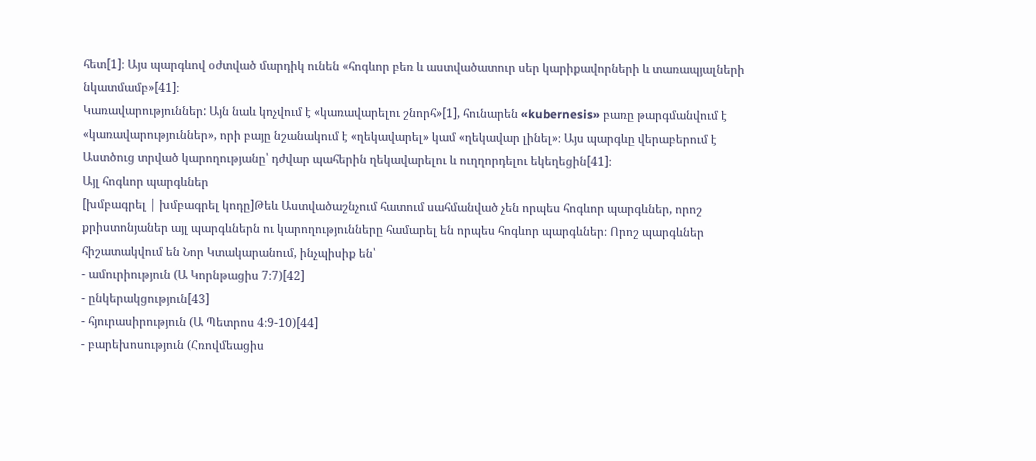հետ[1]։ Այս պարգևով օժտված մարդիկ ունեն «հոգևոր բեռ և աստվածատուր սեր կարիքավորների և տառապյալների նկատմամբ»[41]։
Կառավարություններ: Այն նաև կոչվում է «կառավարելու շնորհ»[1], հունարեն «kubernesis» բառը թարգմանվում է «կառավարություններ», որի բայը նշանակում է «ղեկավարել» կամ «ղեկավար լինել»։ Այս պարգևը վերաբերում է Աստծուց տրված կարողությանը՝ դժվար պահերին ղեկավարելու և ուղղորդելու եկեղեցին[41]։
Այլ հոգևոր պարգևներ
[խմբագրել | խմբագրել կոդը]Թեև Աստվածաշնչում հատում սահմանված չեն որպես հոգևոր պարգևներ, որոշ քրիստոնյաներ այլ պարգևներն ու կարողությունները համարել են որպես հոգևոր պարգևներ։ Որոշ պարգևներ հիշատակվում են Նոր Կտակարանում, ինչպիսիք են՝
- ամուրիություն (Ա Կորնթացիս 7։7)[42]
- ընկերակցություն[43]
- հյուրասիրություն (Ա Պետրոս 4։9-10)[44]
- բարեխոսություն (Հռովմեացիս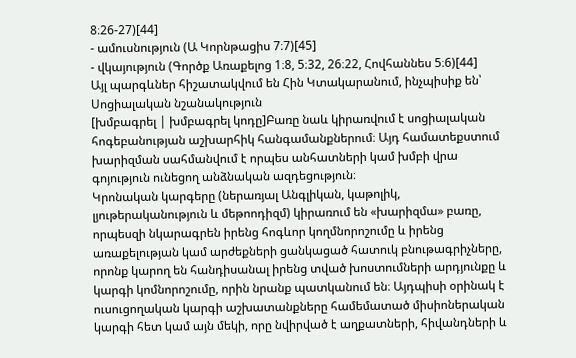8։26-27)[44]
- ամուսնություն (Ա Կորնթացիս 7։7)[45]
- վկայություն (Գործք Առաքելոց 1։8, 5։32, 26։22, Հովհաննես 5։6)[44]
Այլ պարգևներ հիշատակվում են Հին Կտակարանում, ինչպիսիք են՝
Սոցիալական նշանակություն
[խմբագրել | խմբագրել կոդը]Բառը նաև կիրառվում է սոցիալական հոգեբանության աշխարհիկ հանգամանքներում։ Այդ համատեքստում խարիզման սահմանվում է որպես անհատների կամ խմբի վրա գոյություն ունեցող անձնական ազդեցություն։
Կրոնական կարգերը (ներառյալ Անգլիկան, կաթոլիկ, լյութերականություն և մեթոոդիզմ) կիրառում են «խարիզմա» բառը, որպեսզի նկարագրեն իրենց հոգևոր կողմնորոշումը և իրենց առաքելության կամ արժեքների ցանկացած հատուկ բնութագրիչները, որոնք կարող են հանդիսանալ իրենց տված խոստումների արդյունքը և կարգի կոմնորոշումը, որին նրանք պատկանում են։ Այդպիսի օրինակ է ուսուցողական կարգի աշխատանքները համեմատած միսիոներական կարգի հետ կամ այն մեկի, որը նվիրված է աղքատների, հիվանդների և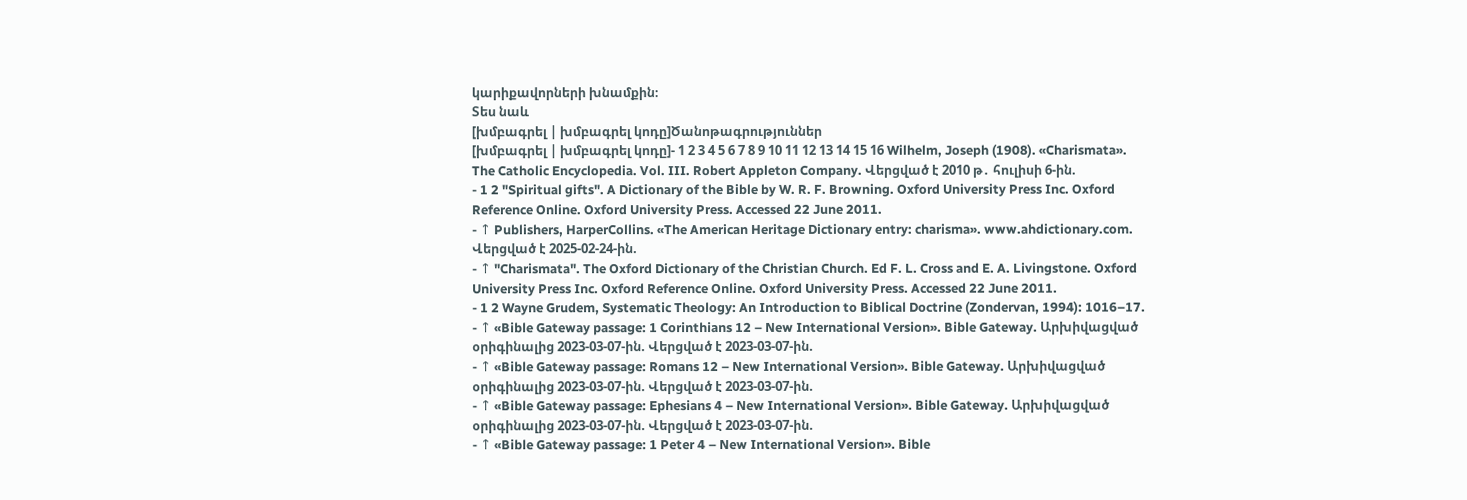կարիքավորների խնամքին։
Տես նաև
[խմբագրել | խմբագրել կոդը]Ծանոթագրություններ
[խմբագրել | խմբագրել կոդը]- 1 2 3 4 5 6 7 8 9 10 11 12 13 14 15 16 Wilhelm, Joseph (1908). «Charismata». The Catholic Encyclopedia. Vol. III. Robert Appleton Company. Վերցված է 2010 թ․ հուլիսի 6-ին.
- 1 2 "Spiritual gifts". A Dictionary of the Bible by W. R. F. Browning. Oxford University Press Inc. Oxford Reference Online. Oxford University Press. Accessed 22 June 2011.
- ↑ Publishers, HarperCollins. «The American Heritage Dictionary entry: charisma». www.ahdictionary.com. Վերցված է 2025-02-24-ին.
- ↑ "Charismata". The Oxford Dictionary of the Christian Church. Ed F. L. Cross and E. A. Livingstone. Oxford University Press Inc. Oxford Reference Online. Oxford University Press. Accessed 22 June 2011.
- 1 2 Wayne Grudem, Systematic Theology: An Introduction to Biblical Doctrine (Zondervan, 1994): 1016–17.
- ↑ «Bible Gateway passage: 1 Corinthians 12 – New International Version». Bible Gateway. Արխիվացված օրիգինալից 2023-03-07-ին. Վերցված է 2023-03-07-ին.
- ↑ «Bible Gateway passage: Romans 12 – New International Version». Bible Gateway. Արխիվացված օրիգինալից 2023-03-07-ին. Վերցված է 2023-03-07-ին.
- ↑ «Bible Gateway passage: Ephesians 4 – New International Version». Bible Gateway. Արխիվացված օրիգինալից 2023-03-07-ին. Վերցված է 2023-03-07-ին.
- ↑ «Bible Gateway passage: 1 Peter 4 – New International Version». Bible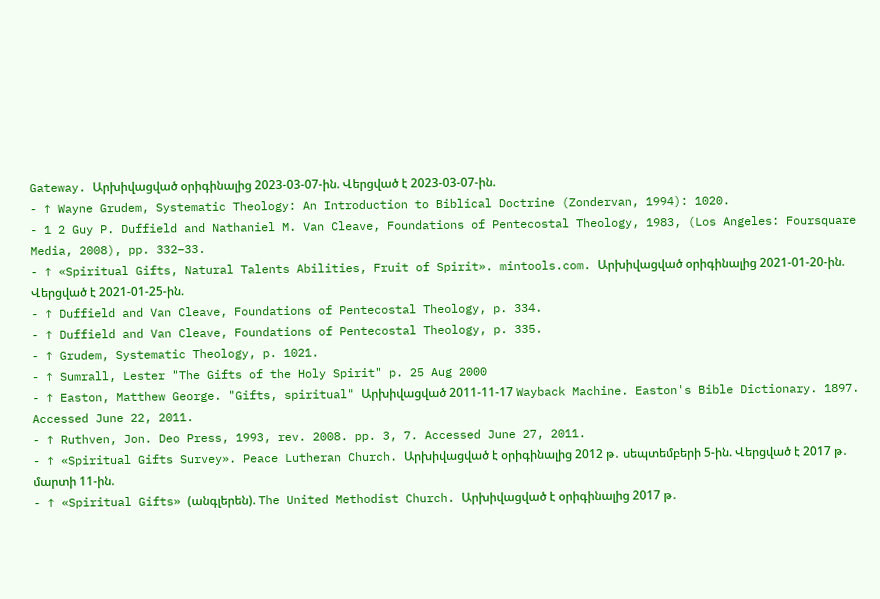Gateway. Արխիվացված օրիգինալից 2023-03-07-ին. Վերցված է 2023-03-07-ին.
- ↑ Wayne Grudem, Systematic Theology: An Introduction to Biblical Doctrine (Zondervan, 1994): 1020.
- 1 2 Guy P. Duffield and Nathaniel M. Van Cleave, Foundations of Pentecostal Theology, 1983, (Los Angeles: Foursquare Media, 2008), pp. 332–33.
- ↑ «Spiritual Gifts, Natural Talents Abilities, Fruit of Spirit». mintools.com. Արխիվացված օրիգինալից 2021-01-20-ին. Վերցված է 2021-01-25-ին.
- ↑ Duffield and Van Cleave, Foundations of Pentecostal Theology, p. 334.
- ↑ Duffield and Van Cleave, Foundations of Pentecostal Theology, p. 335.
- ↑ Grudem, Systematic Theology, p. 1021.
- ↑ Sumrall, Lester "The Gifts of the Holy Spirit" p. 25 Aug 2000
- ↑ Easton, Matthew George. "Gifts, spiritual" Արխիվացված 2011-11-17 Wayback Machine. Easton's Bible Dictionary. 1897. Accessed June 22, 2011.
- ↑ Ruthven, Jon. Deo Press, 1993, rev. 2008. pp. 3, 7. Accessed June 27, 2011.
- ↑ «Spiritual Gifts Survey». Peace Lutheran Church. Արխիվացված է օրիգինալից 2012 թ․ սեպտեմբերի 5-ին. Վերցված է 2017 թ․ մարտի 11-ին.
- ↑ «Spiritual Gifts» (անգլերեն). The United Methodist Church. Արխիվացված է օրիգինալից 2017 թ․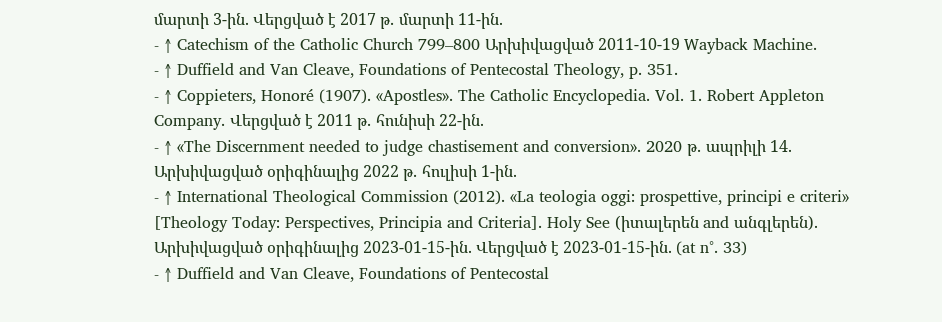մարտի 3-ին. Վերցված է 2017 թ․ մարտի 11-ին.
- ↑ Catechism of the Catholic Church 799–800 Արխիվացված 2011-10-19 Wayback Machine.
- ↑ Duffield and Van Cleave, Foundations of Pentecostal Theology, p. 351.
- ↑ Coppieters, Honoré (1907). «Apostles». The Catholic Encyclopedia. Vol. 1. Robert Appleton Company. Վերցված է 2011 թ․ հունիսի 22-ին.
- ↑ «The Discernment needed to judge chastisement and conversion». 2020 թ․ ապրիլի 14. Արխիվացված օրիգինալից 2022 թ․ հուլիսի 1-ին.
- ↑ International Theological Commission (2012). «La teologia oggi: prospettive, principi e criteri» [Theology Today: Perspectives, Principia and Criteria]. Holy See (իտալերեն and անգլերեն). Արխիվացված օրիգինալից 2023-01-15-ին. Վերցված է 2023-01-15-ին. (at n°. 33)
- ↑ Duffield and Van Cleave, Foundations of Pentecostal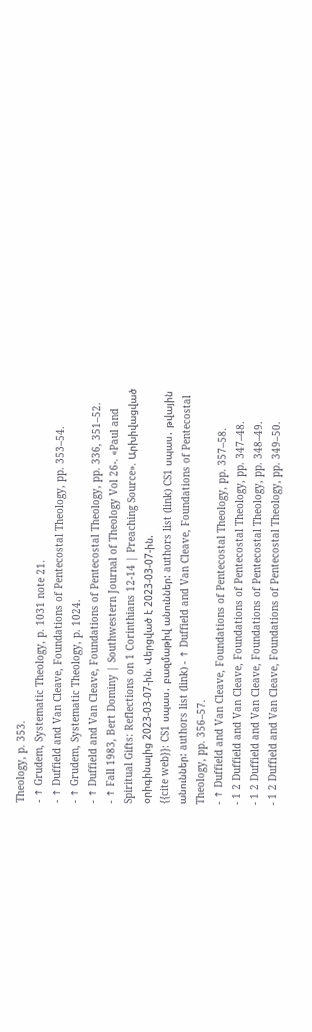Theology, p. 353.
- ↑ Grudem, Systematic Theology, p. 1031 note 21.
- ↑ Duffield and Van Cleave, Foundations of Pentecostal Theology, pp. 353–54.
- ↑ Grudem, Systematic Theology, p. 1024.
- ↑ Duffield and Van Cleave, Foundations of Pentecostal Theology, pp. 336, 351–52.
- ↑ Fall 1983, Bert Dominy | Southwestern Journal of Theology Vol 26-. «Paul and Spiritual Gifts: Reflections on 1 Corinthians 12-14 | Preaching Source». Արխիվացված օրիգինալից 2023-03-07-ին. Վերցված է 2023-03-07-ին.
{{cite web}}: CS1 սպաս․ բազմաթիվ անուններ: authors list (link) CS1 սպաս․ թվային անուններ: authors list (link) - ↑ Duffield and Van Cleave, Foundations of Pentecostal Theology, pp. 356–57.
- ↑ Duffield and Van Cleave, Foundations of Pentecostal Theology, pp. 357–58.
- 1 2 Duffield and Van Cleave, Foundations of Pentecostal Theology, pp. 347–48.
- 1 2 Duffield and Van Cleave, Foundations of Pentecostal Theology, pp. 348–49.
- 1 2 Duffield and Van Cleave, Foundations of Pentecostal Theology, pp. 349–50.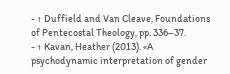- ↑ Duffield and Van Cleave, Foundations of Pentecostal Theology, pp. 336–37.
- ↑ Kavan, Heather (2013). «A psychodynamic interpretation of gender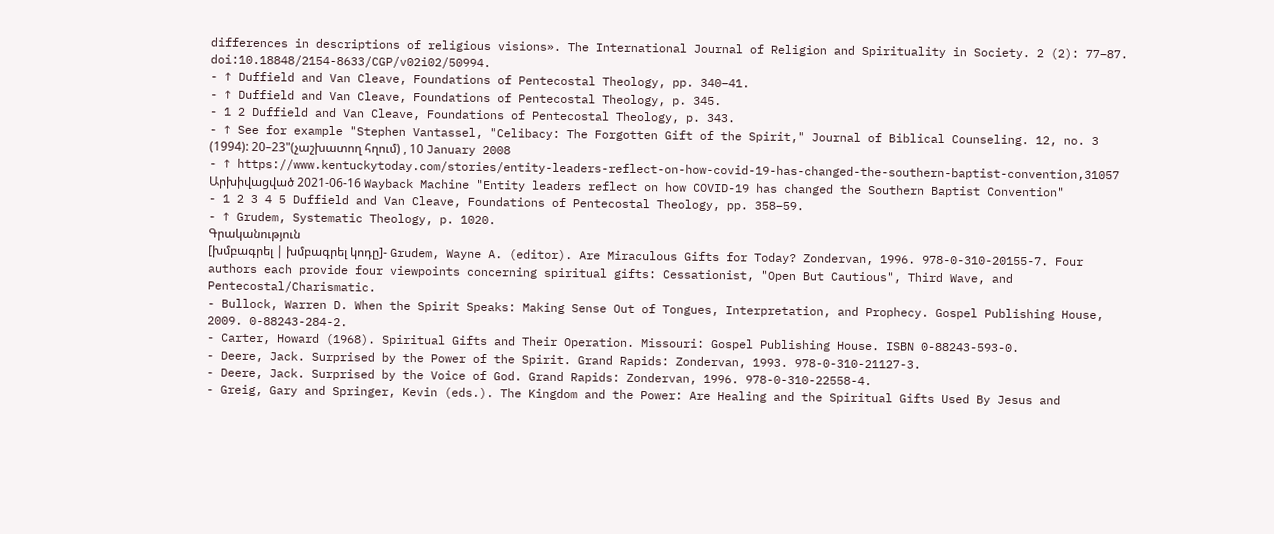differences in descriptions of religious visions». The International Journal of Religion and Spirituality in Society. 2 (2): 77–87. doi:10.18848/2154-8633/CGP/v02i02/50994.
- ↑ Duffield and Van Cleave, Foundations of Pentecostal Theology, pp. 340–41.
- ↑ Duffield and Van Cleave, Foundations of Pentecostal Theology, p. 345.
- 1 2 Duffield and Van Cleave, Foundations of Pentecostal Theology, p. 343.
- ↑ See for example "Stephen Vantassel, "Celibacy: The Forgotten Gift of the Spirit," Journal of Biblical Counseling. 12, no. 3 (1994): 20–23"(չաշխատող հղում) , 10 January 2008
- ↑ https://www.kentuckytoday.com/stories/entity-leaders-reflect-on-how-covid-19-has-changed-the-southern-baptist-convention,31057 Արխիվացված 2021-06-16 Wayback Machine "Entity leaders reflect on how COVID-19 has changed the Southern Baptist Convention"
- 1 2 3 4 5 Duffield and Van Cleave, Foundations of Pentecostal Theology, pp. 358–59.
- ↑ Grudem, Systematic Theology, p. 1020.
Գրականություն
[խմբագրել | խմբագրել կոդը]- Grudem, Wayne A. (editor). Are Miraculous Gifts for Today? Zondervan, 1996. 978-0-310-20155-7. Four authors each provide four viewpoints concerning spiritual gifts: Cessationist, "Open But Cautious", Third Wave, and Pentecostal/Charismatic.
- Bullock, Warren D. When the Spirit Speaks: Making Sense Out of Tongues, Interpretation, and Prophecy. Gospel Publishing House, 2009. 0-88243-284-2.
- Carter, Howard (1968). Spiritual Gifts and Their Operation. Missouri: Gospel Publishing House. ISBN 0-88243-593-0.
- Deere, Jack. Surprised by the Power of the Spirit. Grand Rapids: Zondervan, 1993. 978-0-310-21127-3.
- Deere, Jack. Surprised by the Voice of God. Grand Rapids: Zondervan, 1996. 978-0-310-22558-4.
- Greig, Gary and Springer, Kevin (eds.). The Kingdom and the Power: Are Healing and the Spiritual Gifts Used By Jesus and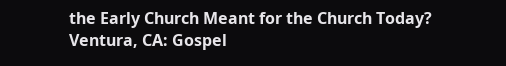the Early Church Meant for the Church Today? Ventura, CA: Gospel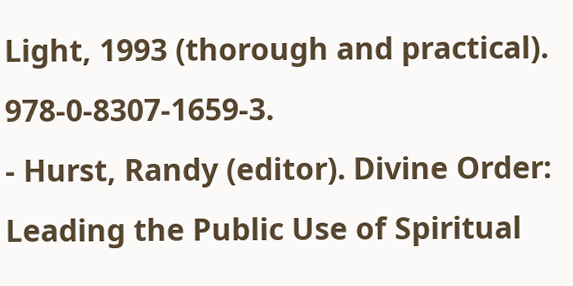Light, 1993 (thorough and practical). 978-0-8307-1659-3.
- Hurst, Randy (editor). Divine Order: Leading the Public Use of Spiritual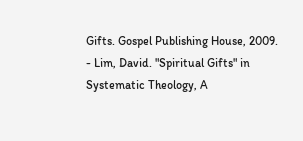Gifts. Gospel Publishing House, 2009.
- Lim, David. "Spiritual Gifts" in Systematic Theology, A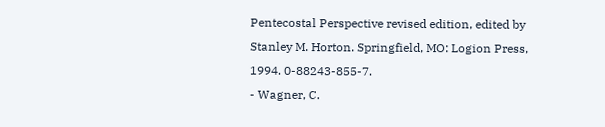Pentecostal Perspective revised edition, edited by Stanley M. Horton. Springfield, MO: Logion Press, 1994. 0-88243-855-7.
- Wagner, C.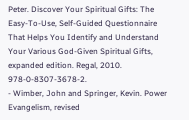Peter. Discover Your Spiritual Gifts: The Easy-To-Use, Self-Guided Questionnaire That Helps You Identify and Understand Your Various God-Given Spiritual Gifts, expanded edition. Regal, 2010. 978-0-8307-3678-2.
- Wimber, John and Springer, Kevin. Power Evangelism, revised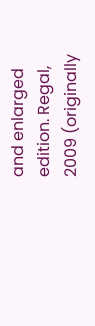and enlarged edition. Regal, 2009 (originally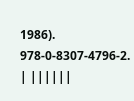1986). 978-0-8307-4796-2.
| ||||||